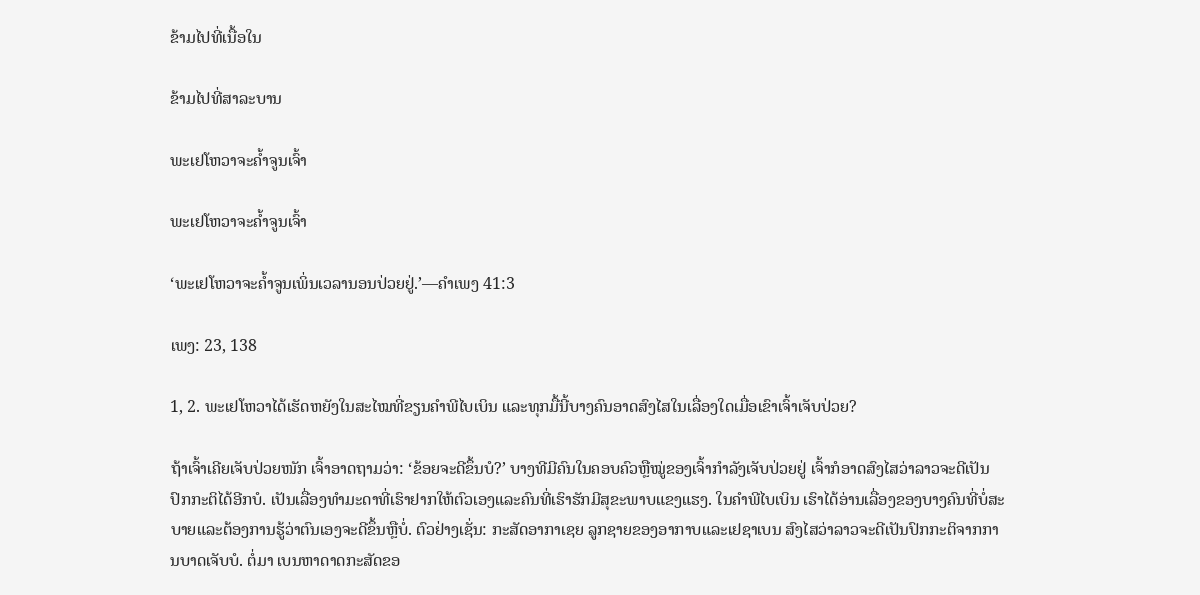ຂ້າມໄປທີ່ເນື້ອໃນ

ຂ້າມໄປທີ່ສາລະບານ

ພະເຢໂຫວາຈະຄໍ້າຈູນເຈົ້າ

ພະເຢໂຫວາຈະຄໍ້າຈູນເຈົ້າ

‘ພະເຢໂຫວາຈະຄໍ້າຈູນເພິ່ນເວລານອນປ່ວຍຢູ່.’—ຄຳເພງ 41:3

ເພງ: 23, 138

1, 2. ພະເຢໂຫວາໄດ້ເຮັດຫຍັງໃນສະໄໝທີ່ຂຽນຄຳພີໄບເບິນ ແລະທຸກມື້ນີ້ບາງຄົນອາດສົງໄສໃນເລື່ອງໃດເມື່ອເຂົາເຈົ້າເຈັບປ່ວຍ?

ຖ້າເຈົ້າເຄີຍເຈັບປ່ວຍໜັກ ເຈົ້າອາດຖາມວ່າ: ‘ຂ້ອຍຈະດີຂຶ້ນບໍ?’ ບາງທີມີຄົນໃນຄອບຄົວຫຼືໝູ່ຂອງເຈົ້າກຳລັງເຈັບປ່ວຍຢູ່ ເຈົ້າກໍອາດສົງໄສວ່າລາວຈະດີເປັນປົກກະຕິໄດ້ອີກບໍ. ເປັນເລື່ອງທຳມະດາທີ່ເຮົາຢາກໃຫ້ຕົວເອງແລະຄົນທີ່ເຮົາຮັກມີສຸຂະພາບແຂງແຮງ. ໃນຄຳພີໄບເບິນ ເຮົາໄດ້ອ່ານເລື່ອງຂອງບາງຄົນທີ່ບໍ່ສະບາຍແລະຕ້ອງການຮູ້ວ່າຕົນເອງຈະດີຂຶ້ນຫຼືບໍ່. ຕົວຢ່າງເຊັ່ນ: ກະສັດອາກາເຊຍ ລູກຊາຍຂອງອາກາບແລະເຢຊາເບນ ສົງໄສວ່າລາວຈະດີເປັນປົກກະຕິຈາກການບາດເຈັບບໍ. ຕໍ່ມາ ເບນຫາດາດກະສັດຂອ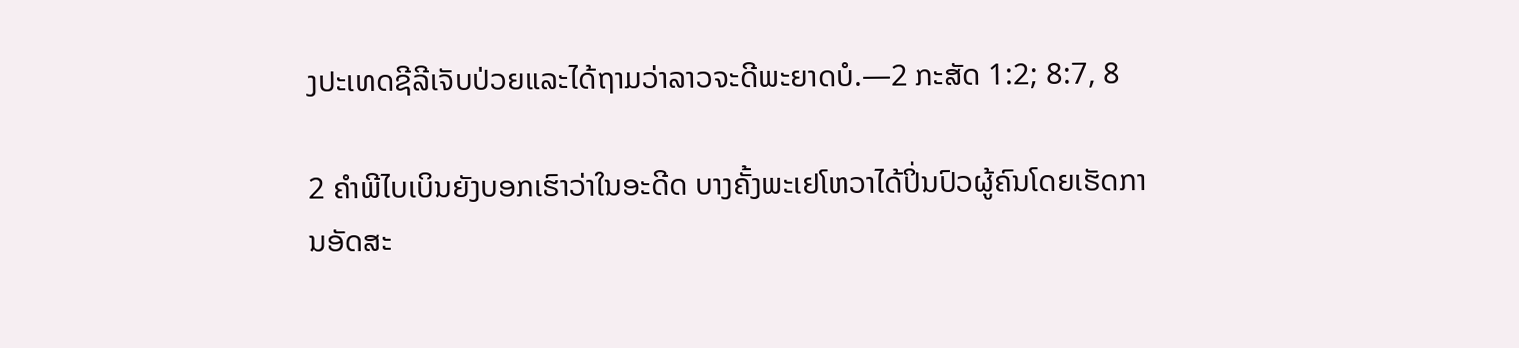ງປະເທດຊີລີເຈັບປ່ວຍແລະໄດ້ຖາມວ່າລາວຈະດີພະຍາດບໍ.—2 ກະສັດ 1:2; 8:7, 8

2 ຄຳພີໄບເບິນຍັງບອກເຮົາວ່າໃນອະດີດ ບາງຄັ້ງພະເຢໂຫວາໄດ້ປິ່ນປົວຜູ້ຄົນໂດຍເຮັດການອັດສະ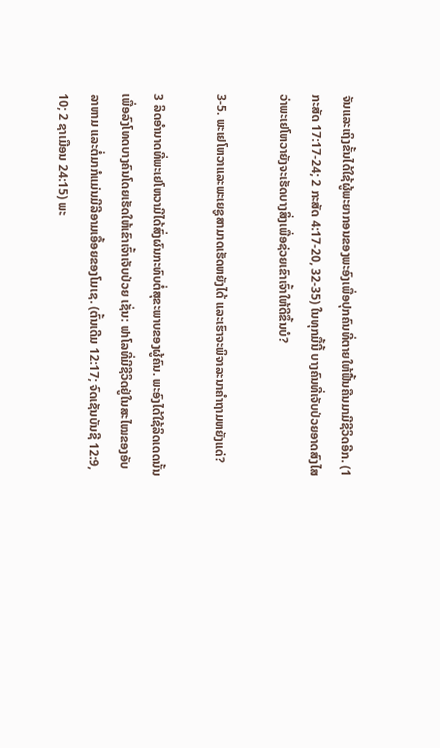ຈັນແລະເຖິງຂັ້ນໄດ້ໃຊ້ຜູ້ພະຍາກອນຂອງພະອົງເພື່ອປຸກຄົນທີ່ຕາຍໃຫ້ຟື້ນຄືນມາມີຊີວິດອີກ. (1 ກະສັດ 17:17-24; 2 ກະສັດ 4:17-20, 32-35) ໃນທຸກມື້ນີ້ ບາງຄົນທີ່ເຈັບປ່ວຍອາດສົງໄສວ່າພະເຢໂຫວາຍັງຈະເຮັດບາງສິ່ງເພື່ອຊ່ວຍເຂົາເຈົ້າໃຫ້ດີຂຶ້ນບໍ?

3-5. ພະເຢໂຫວາແລະພະເຍຊູສາມາດເຮັດຫຍັງໄດ້ ແລະເຮົາຈະພິຈາລະນາຄຳຖາມຫຍັງແດ່?

3 ລິດອຳນາດທີ່ພະເຢໂຫວາມີໄດ້ສົ່ງຜົນກະທົບຕໍ່ສຸຂະພາບຂອງຜູ້ຄົນ. ພະອົງໄດ້ໃຊ້ລິດເດດນັ້ນເພື່ອລົງໂທດບາງຄົນໂດຍເຮັດໃຫ້ເຂົາເຈົ້າເຈັບປ່ວຍ ເຊັ່ນ: ຟາໂລທີ່ມີຊີວິດຢູ່ໃນສະໄໝຂອງອັບລາຫາມ ແລະຕໍ່ມາກໍແມ່ນມີລີອາມເອື້ອຍຂອງໂມເຊ. (ຕົ້ນເດີມ 12:17; ຈົດເຊັນບັນຊີ 12:9, 10; 2 ຊາເມືອນ 24:15) ພະ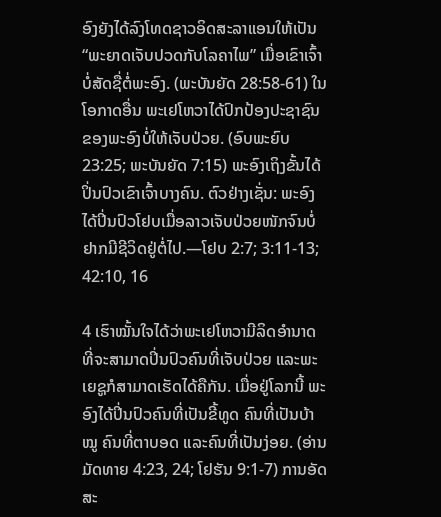ອົງຍັງໄດ້ລົງໂທດຊາວອິດສະລາແອນໃຫ້ເປັນ “ພະຍາດເຈັບປວດກັບໂລຄາໄພ” ເມື່ອເຂົາເຈົ້າບໍ່ສັດຊື່ຕໍ່ພະອົງ. (ພະບັນຍັດ 28:58-61) ໃນໂອກາດອື່ນ ພະເຢໂຫວາໄດ້ປົກປ້ອງປະຊາຊົນຂອງພະອົງບໍ່ໃຫ້ເຈັບປ່ວຍ. (ອົບພະຍົບ 23:25; ພະບັນຍັດ 7:15) ພະອົງເຖິງຂັ້ນໄດ້ປິ່ນປົວເຂົາເຈົ້າບາງຄົນ. ຕົວຢ່າງເຊັ່ນ: ພະອົງໄດ້ປິ່ນປົວໂຢບເມື່ອລາວເຈັບປ່ວຍໜັກຈົນບໍ່ຢາກມີຊີວິດຢູ່ຕໍ່ໄປ.—ໂຢບ 2:7; 3:11-13; 42:10, 16

4 ເຮົາໝັ້ນໃຈໄດ້ວ່າພະເຢໂຫວາມີລິດອຳນາດທີ່ຈະສາມາດປິ່ນປົວຄົນທີ່ເຈັບປ່ວຍ ແລະພະເຍຊູກໍສາມາດເຮັດໄດ້ຄືກັນ. ເມື່ອຢູ່ໂລກນີ້ ພະອົງໄດ້ປິ່ນປົວຄົນທີ່ເປັນຂີ້ທູດ ຄົນທີ່ເປັນບ້າໝູ ຄົນທີ່ຕາບອດ ແລະຄົນທີ່ເປັນງ່ອຍ. (ອ່ານມັດທາຍ 4:23, 24; ໂຢຮັນ 9:1-7) ການອັດສະ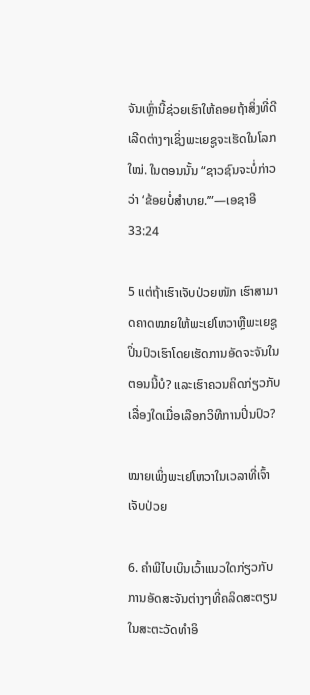ຈັນເຫຼົ່ານີ້ຊ່ວຍເຮົາໃຫ້ຄອຍຖ້າສິ່ງທີ່ດີເລີດຕ່າງໆເຊິ່ງພະເຍຊູຈະເຮັດໃນໂລກໃໝ່. ໃນຕອນນັ້ນ “ຊາວຊົນຈະບໍ່ກ່າວວ່າ ‘ຂ້ອຍບໍ່ສຳບາຍ.’”—ເອຊາອີ 33:24

5 ແຕ່ຖ້າເຮົາເຈັບປ່ວຍໜັກ ເຮົາສາມາດຄາດໝາຍໃຫ້ພະເຢໂຫວາຫຼືພະເຍຊູປິ່ນປົວເຮົາໂດຍເຮັດການອັດຈະຈັນໃນຕອນນີ້ບໍ? ແລະເຮົາຄວນຄິດກ່ຽວກັບເລື່ອງໃດເມື່ອເລືອກວິທີການປິ່ນປົວ?

ໝາຍເພິ່ງພະເຢໂຫວາໃນເວລາທີ່ເຈົ້າເຈັບປ່ວຍ

6. ຄຳພີໄບເບິນເວົ້າແນວໃດກ່ຽວກັບການອັດສະຈັນຕ່າງໆທີ່ຄລິດສະຕຽນໃນສະຕະວັດທຳອິ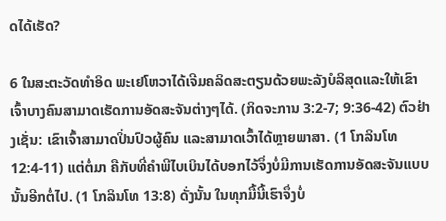ດໄດ້ເຮັດ?

6 ໃນສະຕະວັດທຳອິດ ພະເຢໂຫວາໄດ້ເຈີມຄລິດສະຕຽນດ້ວຍພະລັງບໍລິສຸດແລະໃຫ້ເຂົາເຈົ້າບາງຄົນສາມາດເຮັດການອັດສະຈັນຕ່າງໆໄດ້. (ກິດຈະການ 3:2-7; 9:36-42) ຕົວຢ່າງເຊັ່ນ: ເຂົາເຈົ້າສາມາດປິ່ນປົວຜູ້ຄົນ ແລະສາມາດເວົ້າໄດ້ຫຼາຍພາສາ. (1 ໂກລິນໂທ 12:4-11) ແຕ່ຕໍ່ມາ ຄືກັບທີ່ຄຳພີໄບເບິນໄດ້ບອກໄວ້ຈຶ່ງບໍ່ມີການເຮັດການອັດສະຈັນແບບນັ້ນອີກຕໍ່ໄປ. (1 ໂກລິນໂທ 13:8) ດັ່ງນັ້ນ ໃນທຸກມື້ນີ້ເຮົາຈຶ່ງບໍ່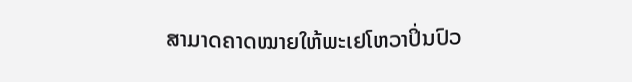ສາມາດຄາດໝາຍໃຫ້ພະເຢໂຫວາປິ່ນປົວ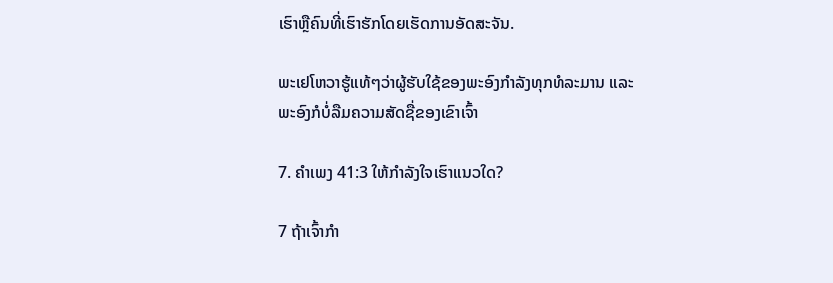ເຮົາຫຼືຄົນທີ່ເຮົາຮັກໂດຍເຮັດການອັດສະຈັນ.

ພະເຢໂຫວາຮູ້ແທ້ໆວ່າຜູ້ຮັບໃຊ້ຂອງພະອົງກຳລັງທຸກທໍລະມານ ແລະພະອົງກໍບໍ່ລືມຄວາມສັດຊື່ຂອງເຂົາເຈົ້າ

7. ຄຳເພງ 41:3 ໃຫ້ກຳລັງໃຈເຮົາແນວໃດ?

7 ຖ້າເຈົ້າກຳ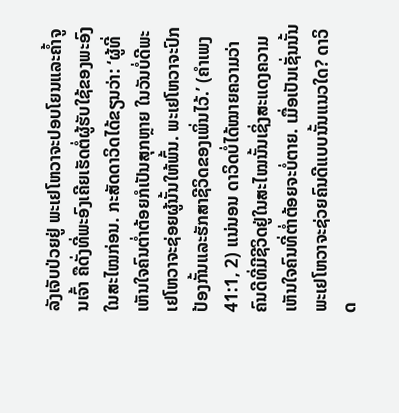ລັງເຈັບປ່ວຍຢູ່ ພະເຢໂຫວາຈະປອບໂຍນແລະຄໍ້າຈູນເຈົ້າ ຄືດັ່ງທີ່ພະອົງເຄີຍເຮັດຕໍ່ຜູ້ຮັບໃຊ້ຂອງພະອົງໃນສະໄໝກ່ອນ. ກະສັດດາວິດໄດ້ຂຽນວ່າ: ‘ຜູ້ທີ່ເຫັນໃຈຄົນຕໍ່າຕ້ອຍກໍເປັນສຸກຫຼາຍ ໃນວັນບໍ່ດີພະເຢໂຫວາຈະຊ່ອຍຜູ້ນັ້ນໃຫ້ພົ້ນ. ພະເຢໂຫວາຈະປົກປ້ອງກັ້ນແລະຮັກສາຊີວິດຂອງເພິ່ນໄວ້.’ (ຄຳເພງ 41:1, 2) ແນ່ນອນ ດາວິດບໍ່ໄດ້ໝາຍຄວາມວ່າຄົນດີທີ່ມີຊີວິດຢູ່ໃນສະໄໝນັ້ນເຊິ່ງສະແດງຄວາມເຫັນໃຈຄົນທີ່ຕໍ່າຕ້ອຍຈະບໍ່ຕາຍ. ເມື່ອເປັນເຊັ່ນນັ້ນ ພະເຢໂຫວາຈະຊ່ວຍຄົນດີແບບນັ້ນແນວໃດ? ດາວິດ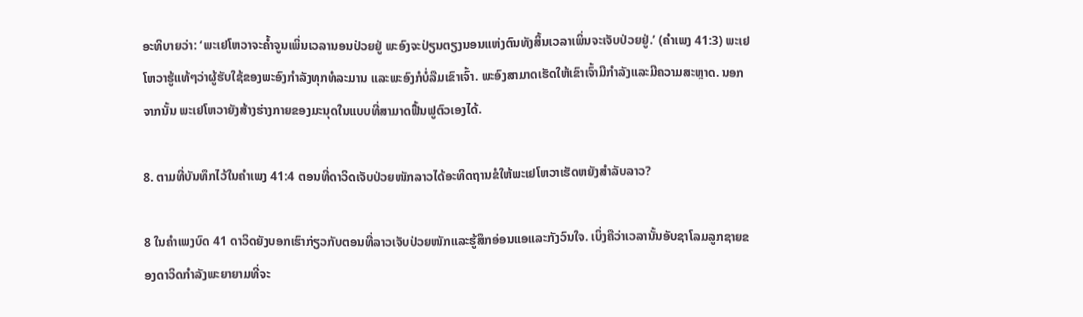ອະທິບາຍວ່າ: ‘ພະເຢໂຫວາຈະຄໍ້າຈູນເພິ່ນເວລານອນປ່ວຍຢູ່ ພະອົງຈະປ່ຽນຕຽງນອນແຫ່ງຕົນທັງສິ້ນເວລາເພິ່ນຈະເຈັບປ່ວຍຢູ່.’ (ຄຳເພງ 41:3) ພະເຢໂຫວາຮູ້ແທ້ໆວ່າຜູ້ຮັບໃຊ້ຂອງພະອົງກຳລັງທຸກທໍລະມານ ແລະພະອົງກໍບໍ່ລືມເຂົາເຈົ້າ. ພະອົງສາມາດເຮັດໃຫ້ເຂົາເຈົ້າມີກຳລັງແລະມີຄວາມສະຫຼາດ. ນອກຈາກນັ້ນ ພະເຢໂຫວາຍັງສ້າງຮ່າງກາຍຂອງມະນຸດໃນແບບທີ່ສາມາດຟື້ນຟູຕົວເອງໄດ້.

8. ຕາມທີ່ບັນທຶກໄວ້ໃນຄຳເພງ 41:4 ຕອນທີ່ດາວິດເຈັບປ່ວຍໜັກລາວໄດ້ອະທິດຖານຂໍໃຫ້ພະເຢໂຫວາເຮັດຫຍັງສຳລັບລາວ?

8 ໃນຄຳເພງບົດ 41 ດາວິດຍັງບອກເຮົາກ່ຽວກັບຕອນທີ່ລາວເຈັບປ່ວຍໜັກແລະຮູ້ສຶກອ່ອນແອແລະກັງວົນໃຈ. ເບິ່ງຄືວ່າເວລານັ້ນອັບຊາໂລມລູກຊາຍຂອງດາວິດກຳລັງພະຍາຍາມທີ່ຈະ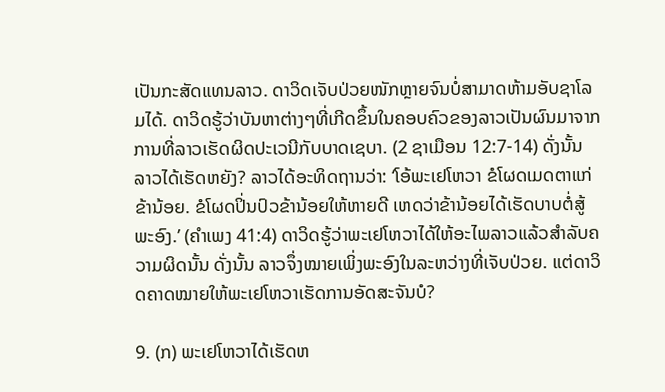ເປັນກະສັດແທນລາວ. ດາວິດເຈັບປ່ວຍໜັກຫຼາຍຈົນບໍ່ສາມາດຫ້າມອັບຊາໂລມໄດ້. ດາວິດຮູ້ວ່າບັນຫາຕ່າງໆທີ່ເກີດຂຶ້ນໃນຄອບຄົວຂອງລາວເປັນຜົນມາຈາກການທີ່ລາວເຮັດຜິດປະເວນີກັບບາດເຊບາ. (2 ຊາເມືອນ 12:7-14) ດັ່ງນັ້ນ ລາວໄດ້ເຮັດຫຍັງ? ລາວໄດ້ອະທິດຖານວ່າ: ‘ໂອ້ພະເຢໂຫວາ ຂໍໂຜດເມດຕາແກ່ຂ້ານ້ອຍ. ຂໍໂຜດປິ່ນປົວຂ້ານ້ອຍໃຫ້ຫາຍດີ ເຫດວ່າຂ້ານ້ອຍໄດ້ເຮັດບາບຕໍ່ສູ້ພະອົງ.’ (ຄຳເພງ 41:4) ດາວິດຮູ້ວ່າພະເຢໂຫວາໄດ້ໃຫ້ອະໄພລາວແລ້ວສຳລັບຄວາມຜິດນັ້ນ ດັ່ງນັ້ນ ລາວຈຶ່ງໝາຍເພິ່ງພະອົງໃນລະຫວ່າງທີ່ເຈັບປ່ວຍ. ແຕ່ດາວິດຄາດໝາຍໃຫ້ພະເຢໂຫວາເຮັດການອັດສະຈັນບໍ?

9. (ກ) ພະເຢໂຫວາໄດ້ເຮັດຫ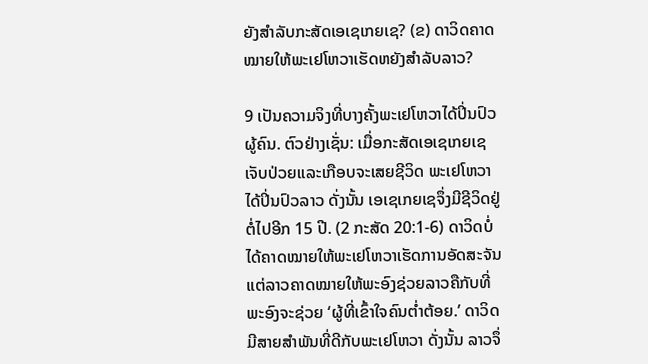ຍັງສຳລັບກະສັດເອເຊເກຍເຊ? (ຂ) ດາວິດຄາດໝາຍໃຫ້ພະເຢໂຫວາເຮັດຫຍັງສຳລັບລາວ?

9 ເປັນຄວາມຈິງທີ່ບາງຄັ້ງພະເຢໂຫວາໄດ້ປິ່ນປົວຜູ້ຄົນ. ຕົວຢ່າງເຊັ່ນ: ເມື່ອກະສັດເອເຊເກຍເຊເຈັບປ່ວຍແລະເກືອບຈະເສຍຊີວິດ ພະເຢໂຫວາໄດ້ປິ່ນປົວລາວ ດັ່ງນັ້ນ ເອເຊເກຍເຊຈຶ່ງມີຊີວິດຢູ່ຕໍ່ໄປອີກ 15 ປີ. (2 ກະສັດ 20:1-6) ດາວິດບໍ່ໄດ້ຄາດໝາຍໃຫ້ພະເຢໂຫວາເຮັດການອັດສະຈັນ ແຕ່ລາວຄາດໝາຍໃຫ້ພະອົງຊ່ວຍລາວຄືກັບທີ່ພະອົງຈະຊ່ວຍ ‘ຜູ້ທີ່ເຂົ້າໃຈຄົນຕໍ່າຕ້ອຍ.’ ດາວິດມີສາຍສຳພັນທີ່ດີກັບພະເຢໂຫວາ ດັ່ງນັ້ນ ລາວຈຶ່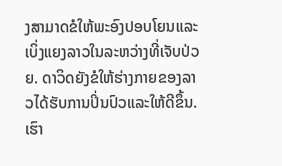ງສາມາດຂໍໃຫ້ພະອົງປອບໂຍນແລະເບິ່ງແຍງລາວໃນລະຫວ່າງທີ່ເຈັບປ່ວຍ. ດາວິດຍັງຂໍໃຫ້ຮ່າງກາຍຂອງລາວໄດ້ຮັບການປິ່ນປົວແລະໃຫ້ດີຂຶ້ນ. ເຮົາ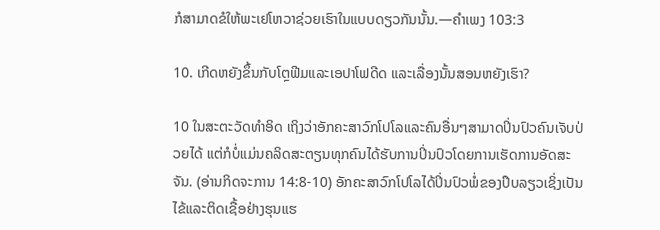ກໍສາມາດຂໍໃຫ້ພະເຢໂຫວາຊ່ວຍເຮົາໃນແບບດຽວກັນນັ້ນ.—ຄຳເພງ 103:3

10. ເກີດຫຍັງຂຶ້ນກັບໂຕຼຟີມແລະເອປາໂຟດີດ ແລະເລື່ອງນັ້ນສອນຫຍັງເຮົາ?

10 ໃນສະຕະວັດທຳອິດ ເຖິງວ່າອັກຄະສາວົກໂປໂລແລະຄົນອື່ນໆສາມາດປິ່ນປົວຄົນເຈັບປ່ວຍໄດ້ ແຕ່ກໍບໍ່ແມ່ນຄລິດສະຕຽນທຸກຄົນໄດ້ຮັບການປິ່ນປົວໂດຍການເຮັດການອັດສະຈັນ. (ອ່ານກິດຈະການ 14:8-10) ອັກຄະສາວົກໂປໂລໄດ້ປິ່ນປົວພໍ່ຂອງປຶບລຽວເຊິ່ງເປັນໄຂ້ແລະຕິດເຊື້ອຢ່າງຮຸນແຮ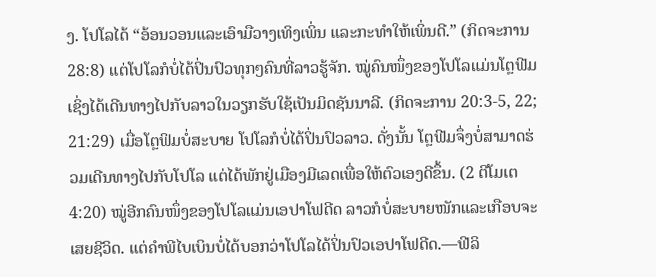ງ. ໂປໂລໄດ້ “ອ້ອນວອນແລະເອົາມືວາງເທິງເພິ່ນ ແລະກະທຳໃຫ້ເພິ່ນດີ.” (ກິດຈະການ 28:8) ແຕ່ໂປໂລກໍບໍ່ໄດ້ປິ່ນປົວທຸກໆຄົນທີ່ລາວຮູ້ຈັກ. ໝູ່ຄົນໜຶ່ງຂອງໂປໂລແມ່ນໂຕຼຟີມເຊິ່ງໄດ້ເດີນທາງໄປກັບລາວໃນວຽກຮັບໃຊ້ເປັນມິດຊັນນາລີ. (ກິດຈະການ 20:3-5, 22; 21:29) ເມື່ອໂຕຼຟິມບໍ່ສະບາຍ ໂປໂລກໍບໍ່ໄດ້ປິ່ນປົວລາວ. ດັ່ງນັ້ນ ໂຕຼຟີມຈຶ່ງບໍ່ສາມາດຮ່ວມເດີນທາງໄປກັບໂປໂລ ແຕ່ໄດ້ພັກຢູ່ເມືອງມີເລດເພື່ອໃຫ້ຕົວເອງດີຂຶ້ນ. (2 ຕີໂມເຕ 4:20) ໝູ່ອີກຄົນໜຶ່ງຂອງໂປໂລແມ່ນເອປາໂຟດີດ ລາວກໍບໍ່ສະບາຍໜັກແລະເກືອບຈະເສຍຊີວິດ. ແຕ່ຄຳພີໄບເບິນບໍ່ໄດ້ບອກວ່າໂປໂລໄດ້ປິ່ນປົວເອປາໂຟດີດ.—ຟີລິ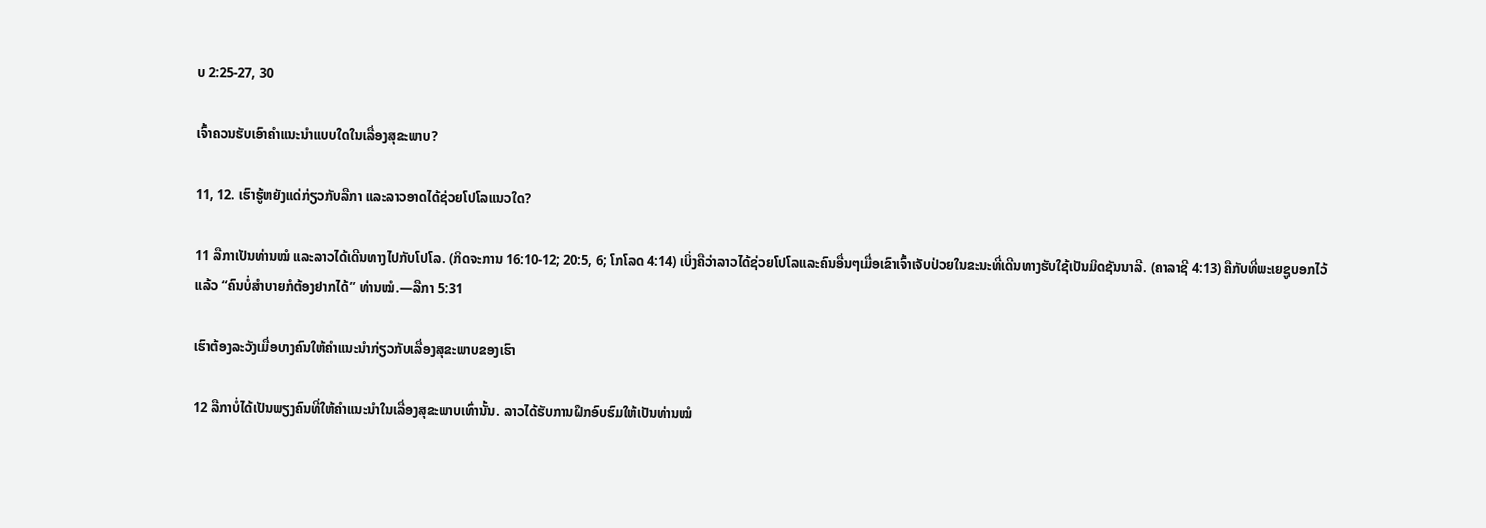ບ 2:25-27, 30

ເຈົ້າຄວນຮັບເອົາຄຳແນະນຳແບບໃດໃນເລື່ອງສຸຂະພາບ?

11, 12. ເຮົາຮູ້ຫຍັງແດ່ກ່ຽວກັບລືກາ ແລະລາວອາດໄດ້ຊ່ວຍໂປໂລແນວໃດ?

11 ລືກາເປັນທ່ານໝໍ ແລະລາວໄດ້ເດີນທາງໄປກັບໂປໂລ. (ກິດຈະການ 16:10-12; 20:5, 6; ໂກໂລດ 4:14) ເບິ່ງຄືວ່າລາວໄດ້ຊ່ວຍໂປໂລແລະຄົນອື່ນໆເມື່ອເຂົາເຈົ້າເຈັບປ່ວຍໃນຂະນະທີ່ເດີນທາງຮັບໃຊ້ເປັນມິດຊັນນາລີ. (ຄາລາຊີ 4:13) ຄືກັບທີ່ພະເຍຊູບອກໄວ້ແລ້ວ “ຄົນບໍ່ສຳບາຍກໍຕ້ອງຢາກໄດ້” ທ່ານໝໍ.—ລືກາ 5:31

ເຮົາຕ້ອງລະວັງເມື່ອບາງຄົນໃຫ້ຄຳແນະນຳກ່ຽວກັບເລື່ອງສຸຂະພາບຂອງເຮົາ

12 ລືກາບໍ່ໄດ້ເປັນພຽງຄົນທີ່ໃຫ້ຄຳແນະນຳໃນເລື່ອງສຸຂະພາບເທົ່ານັ້ນ. ລາວໄດ້ຮັບການຝຶກອົບຮົມໃຫ້ເປັນທ່ານໝໍ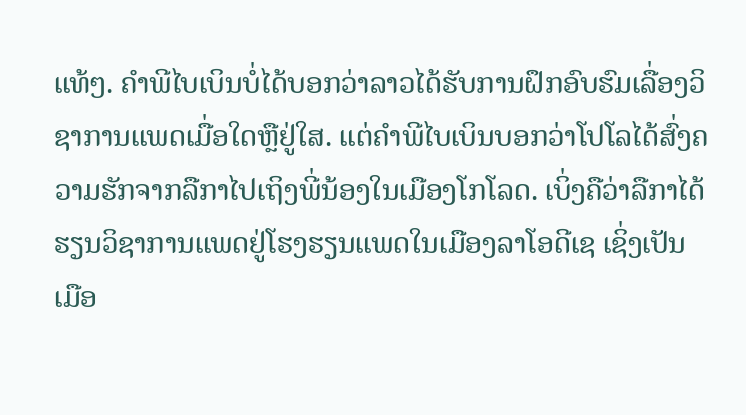ແທ້ໆ. ຄຳພີໄບເບິນບໍ່ໄດ້ບອກວ່າລາວໄດ້ຮັບການຝຶກອົບຮົມເລື່ອງວິຊາການແພດເມື່ອໃດຫຼືຢູ່ໃສ. ແຕ່ຄຳພີໄບເບິນບອກວ່າໂປໂລໄດ້ສົ່ງຄວາມຮັກຈາກລືກາໄປເຖິງພີ່ນ້ອງໃນເມືອງໂກໂລດ. ເບິ່ງຄືວ່າລືກາໄດ້ຮຽນວິຊາການແພດຢູ່ໂຮງຮຽນແພດໃນເມືອງລາໂອດີເຊ ເຊິ່ງເປັນເມືອ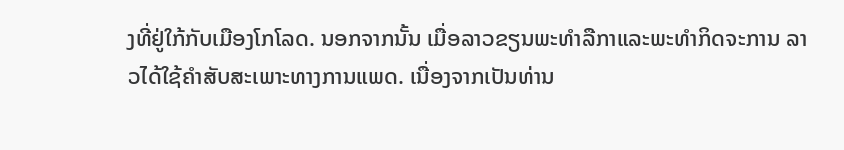ງທີ່ຢູ່ໃກ້ກັບເມືອງໂກໂລດ. ນອກຈາກນັ້ນ ເມື່ອລາວຂຽນພະທຳລືກາແລະພະທຳກິດຈະການ ລາວໄດ້ໃຊ້ຄຳສັບສະເພາະທາງການແພດ. ເນື່ອງຈາກເປັນທ່ານ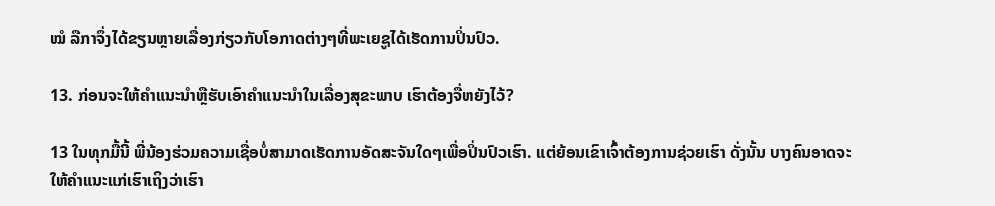ໝໍ ລືກາຈຶ່ງໄດ້ຂຽນຫຼາຍເລື່ອງກ່ຽວກັບໂອກາດຕ່າງໆທີ່ພະເຍຊູໄດ້ເຮັດການປິ່ນປົວ.

13. ກ່ອນຈະໃຫ້ຄຳແນະນຳຫຼືຮັບເອົາຄຳແນະນຳໃນເລື່ອງສຸຂະພາບ ເຮົາຕ້ອງຈື່ຫຍັງໄວ້?

13 ໃນທຸກມື້ນີ້ ພີ່ນ້ອງຮ່ວມຄວາມເຊື່ອບໍ່ສາມາດເຮັດການອັດສະຈັນໃດໆເພື່ອປິ່ນປົວເຮົາ. ແຕ່ຍ້ອນເຂົາເຈົ້າຕ້ອງການຊ່ວຍເຮົາ ດັ່ງນັ້ນ ບາງຄົນອາດຈະໃຫ້ຄຳແນະແກ່ເຮົາເຖິງວ່າເຮົາ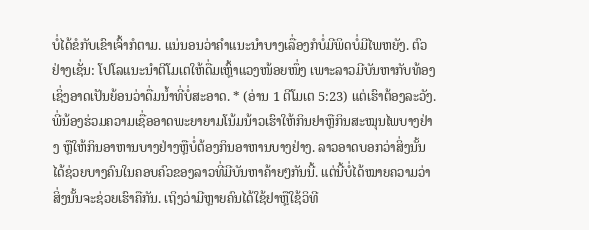ບໍ່ໄດ້ຂໍກັບເຂົາເຈົ້າກໍຕາມ. ແນ່ນອນວ່າຄຳແນະນຳບາງເລື່ອງກໍບໍ່ມີພິດບໍ່ມີໄພຫຍັງ. ຕົວຢ່າງເຊັ່ນ: ໂປໂລແນະນຳຕີໂມເຕໃຫ້ດື່ມເຫຼົ້າແວງໜ້ອຍໜຶ່ງ ເພາະລາວມີບັນຫາກັບທ້ອງເຊິ່ງອາດເປັນຍ້ອນວ່າດື່ມນໍ້າທີ່ບໍ່ສະອາດ. * (ອ່ານ 1 ຕີໂມເຕ 5:23) ແຕ່ເຮົາຕ້ອງລະວັງ. ພີ່ນ້ອງຮ່ວມຄວາມເຊື່ອອາດພະຍາຍາມໂນ້ມນ້າວເຮົາໃຫ້ກິນຢາຫຼືກິນສະໝຸນໄພບາງຢ່າງ ຫຼືໃຫ້ກິນອາຫານບາງຢ່າງຫຼືບໍ່ຕ້ອງກິນອາຫານບາງຢ່າງ. ລາວອາດບອກວ່າສິ່ງນັ້ນໄດ້ຊ່ວຍບາງຄົນໃນຄອບຄົວຂອງລາວທີ່ມີບັນຫາຄ້າຍໆກັນນີ້. ແຕ່ນີ້ບໍ່ໄດ້ໝາຍຄວາມວ່າສິ່ງນັ້ນຈະຊ່ວຍເຮົາຄືກັນ. ເຖິງວ່າມີຫຼາຍຄົນໄດ້ໃຊ້ຢາຫຼືໃຊ້ວິທີ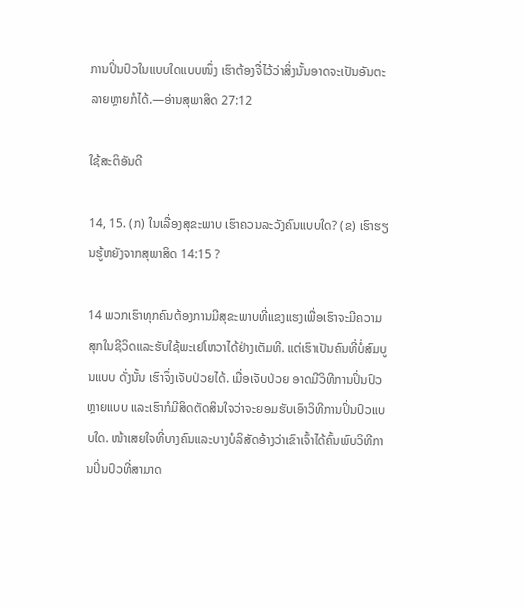ການປິ່ນປົວໃນແບບໃດແບບໜຶ່ງ ເຮົາຕ້ອງຈື່ໄວ້ວ່າສິ່ງນັ້ນອາດຈະເປັນອັນຕະລາຍຫຼາຍກໍໄດ້.—ອ່ານສຸພາສິດ 27:12

ໃຊ້ສະຕິອັນດີ

14, 15. (ກ) ໃນເລື່ອງສຸຂະພາບ ເຮົາຄວນລະວັງຄົນແບບໃດ? (ຂ) ເຮົາຮຽນຮູ້ຫຍັງຈາກສຸພາສິດ 14:15 ?

14 ພວກເຮົາທຸກຄົນຕ້ອງການມີສຸຂະພາບທີ່ແຂງແຮງເພື່ອເຮົາຈະມີຄວາມສຸກໃນຊີວິດແລະຮັບໃຊ້ພະເຢໂຫວາໄດ້ຢ່າງເຕັມທີ. ແຕ່ເຮົາເປັນຄົນທີ່ບໍ່ສົມບູນແບບ ດັ່ງນັ້ນ ເຮົາຈຶ່ງເຈັບປ່ວຍໄດ້. ເມື່ອເຈັບປ່ວຍ ອາດມີວິທີການປິ່ນປົວຫຼາຍແບບ ແລະເຮົາກໍມີສິດຕັດສິນໃຈວ່າຈະຍອມຮັບເອົາວິທີການປິ່ນປົວແບບໃດ. ໜ້າເສຍໃຈທີ່ບາງຄົນແລະບາງບໍລິສັດອ້າງວ່າເຂົາເຈົ້າໄດ້ຄົ້ນພົບວິທີການປິ່ນປົວທີ່ສາມາດ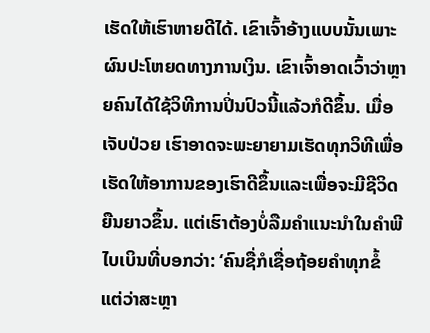ເຮັດໃຫ້ເຮົາຫາຍດີໄດ້. ເຂົາເຈົ້າອ້າງແບບນັ້ນເພາະຜົນປະໂຫຍດທາງການເງິນ. ເຂົາເຈົ້າອາດເວົ້າວ່າຫຼາຍຄົນໄດ້ໃຊ້ວິທີການປິ່ນປົວນີ້ແລ້ວກໍດີຂຶ້ນ. ເມື່ອເຈັບປ່ວຍ ເຮົາອາດຈະພະຍາຍາມເຮັດທຸກວິທີເພື່ອເຮັດໃຫ້ອາການຂອງເຮົາດີຂຶ້ນແລະເພື່ອຈະມີຊີວິດຍືນຍາວຂຶ້ນ. ແຕ່ເຮົາຕ້ອງບໍ່ລືມຄຳແນະນຳໃນຄຳພີໄບເບິນທີ່ບອກວ່າ: ‘ຄົນຊື່ກໍເຊື່ອຖ້ອຍຄຳທຸກຂໍ້ ແຕ່ວ່າສະຫຼາ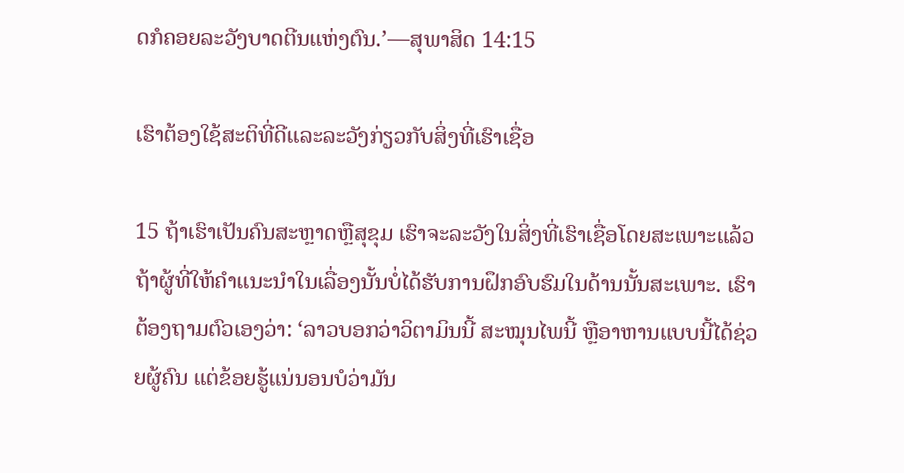ດກໍຄອຍລະວັງບາດຕີນແຫ່ງຕົນ.’—ສຸພາສິດ 14:15

ເຮົາຕ້ອງໃຊ້ສະຕິທີ່ດີແລະລະວັງກ່ຽວກັບສິ່ງທີ່ເຮົາເຊື່ອ

15 ຖ້າເຮົາເປັນຄົນສະຫຼາດຫຼືສຸຂຸມ ເຮົາຈະລະວັງໃນສິ່ງທີ່ເຮົາເຊື່ອໂດຍສະເພາະແລ້ວຖ້າຜູ້ທີ່ໃຫ້ຄຳແນະນຳໃນເລື່ອງນັ້ນບໍ່ໄດ້ຮັບການຝຶກອົບຮົມໃນດ້ານນັ້ນສະເພາະ. ເຮົາຕ້ອງຖາມຕົວເອງວ່າ: ‘ລາວບອກວ່າວິຕາມິນນີ້ ສະໝຸນໄພນີ້ ຫຼືອາຫານແບບນີ້ໄດ້ຊ່ວຍຜູ້ຄົນ ແຕ່ຂ້ອຍຮູ້ແນ່ນອນບໍວ່າມັນ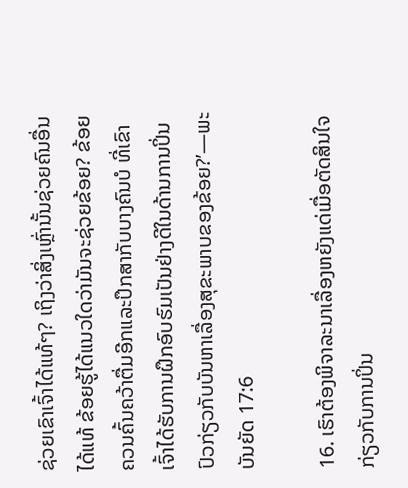ຊ່ວຍເຂົາເຈົ້າໄດ້ແທ້ໆ? ເຖິງວ່າສິ່ງເຫຼົ່ານັ້ນຊ່ວຍຄົນອື່ນໄດ້ແທ້ ຂ້ອຍຮູ້ໄດ້ແນວໃດວ່າມັນຈະຊ່ວຍຂ້ອຍ? ຂ້ອຍຄວນຄົ້ນຄວ້າຕື່ມອີກແລະປຶກສາກັບບາງຄົນບໍ ທີ່ເຂົາເຈົ້າໄດ້ຮັບການຝຶກອົບຮົມເປັນຢ່າງດີໃນດ້ານການປິ່ນປົວກ່ຽວກັບບັນຫາເລື່ອງສຸຂະພາບຂອງຂ້ອຍ?’—ພະບັນຍັດ 17:6

16. ເຮົາຕ້ອງພິຈາລະນາເລື່ອງຫຍັງແດ່ເມື່ອຕັດສິນໃຈກ່ຽວກັບການປິ່ນ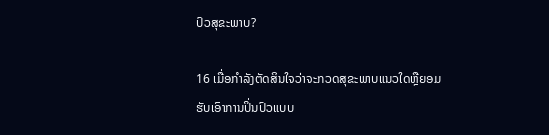ປົວສຸຂະພາບ?

16 ເມື່ອກຳລັງຕັດສິນໃຈວ່າຈະກວດສຸຂະພາບແນວໃດຫຼືຍອມຮັບເອົາການປິ່ນປົວແບບ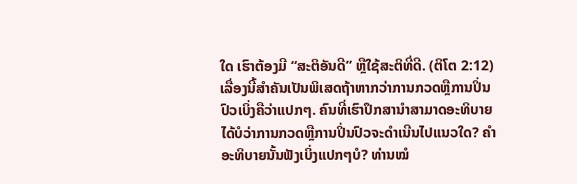ໃດ ເຮົາຕ້ອງມີ “ສະຕິອັນດີ” ຫຼືໃຊ້ສະຕິທີ່ດີ. (ຕິໂຕ 2:12) ເລື່ອງນີ້ສຳຄັນເປັນພິເສດຖ້າຫາກວ່າການກວດຫຼືການປິ່ນປົວເບິ່ງຄືວ່າແປກໆ. ຄົນທີ່ເຮົາປຶກສານຳສາມາດອະທິບາຍໄດ້ບໍວ່າການກວດຫຼືການປິ່ນປົວຈະດຳເນີນໄປແນວໃດ? ຄຳອະທິບາຍນັ້ນຟັງເບິ່ງແປກໆບໍ? ທ່ານໝໍ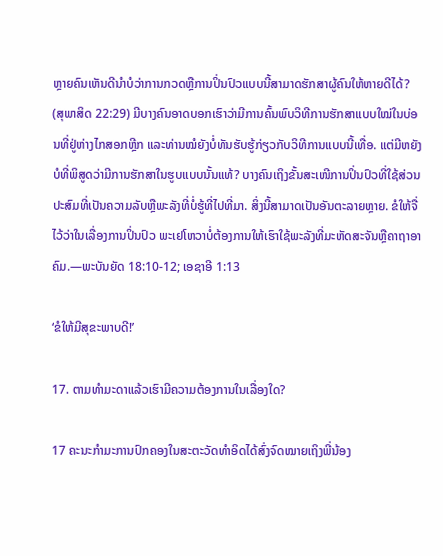ຫຼາຍຄົນເຫັນດີນຳບໍວ່າການກວດຫຼືການປິ່ນປົວແບບນີ້ສາມາດຮັກສາຜູ້ຄົນໃຫ້ຫາຍດີໄດ້? (ສຸພາສິດ 22:29) ມີບາງຄົນອາດບອກເຮົາວ່າມີການຄົ້ນພົບວິທີການຮັກສາແບບໃໝ່ໃນບ່ອນທີ່ຢູ່ຫ່າງໄກສອກຫຼີກ ແລະທ່ານໝໍຍັງບໍ່ທັນຮັບຮູ້ກ່ຽວກັບວິທີການແບບນີ້ເທື່ອ. ແຕ່ມີຫຍັງບໍທີ່ພິສູດວ່າມີການຮັກສາໃນຮູບແບບນັ້ນແທ້? ບາງຄົນເຖິງຂັ້ນສະເໜີການປິ່ນປົວທີ່ໃຊ້ສ່ວນປະສົມທີ່ເປັນຄວາມລັບຫຼືພະລັງທີ່ບໍ່ຮູ້ທີ່ໄປທີ່ມາ. ສິ່ງນີ້ສາມາດເປັນອັນຕະລາຍຫຼາຍ. ຂໍໃຫ້ຈື່ໄວ້ວ່າໃນເລື່ອງການປິ່ນປົວ ພະເຢໂຫວາບໍ່ຕ້ອງການໃຫ້ເຮົາໃຊ້ພະລັງທີ່ມະຫັດສະຈັນຫຼືຄາຖາອາຄົມ.—ພະບັນຍັດ 18:10-12; ເອຊາອີ 1:13

‘ຂໍໃຫ້ມີສຸຂະພາບດີ!’

17. ຕາມທຳມະດາແລ້ວເຮົາມີຄວາມຕ້ອງການໃນເລື່ອງໃດ?

17 ຄະນະກຳມະການປົກຄອງໃນສະຕະວັດທຳອິດໄດ້ສົ່ງຈົດໝາຍເຖິງພີ່ນ້ອງ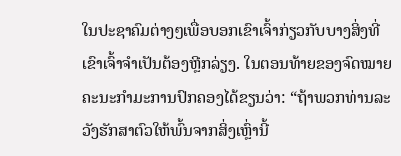ໃນປະຊາຄົມຕ່າງໆເພື່ອບອກເຂົາເຈົ້າກ່ຽວກັບບາງສິ່ງທີ່ເຂົາເຈົ້າຈຳເປັນຕ້ອງຫຼີກລ່ຽງ. ໃນຕອນທ້າຍຂອງຈົດໝາຍ ຄະນະກຳມະການປົກຄອງໄດ້ຂຽນວ່າ: “ຖ້າພວກທ່ານລະວັງຮັກສາຕົວໃຫ້ພົ້ນຈາກສິ່ງເຫຼົ່ານີ້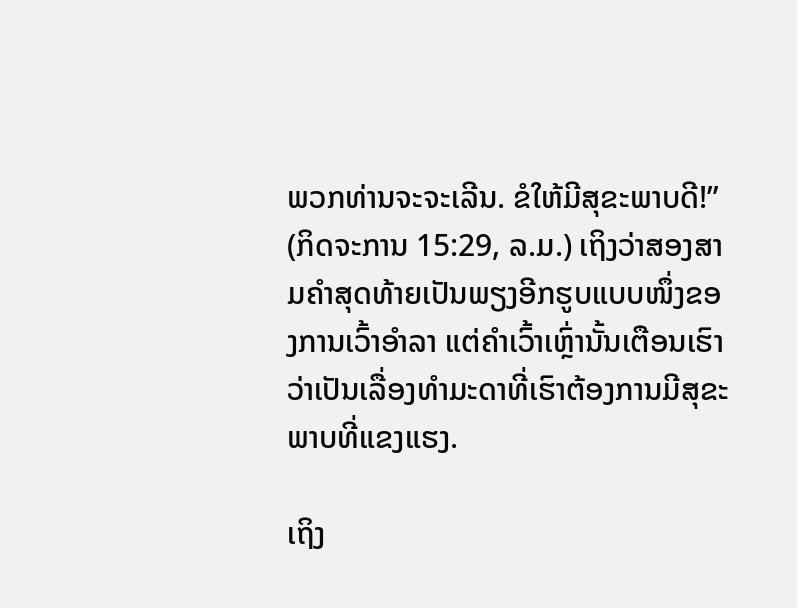ພວກທ່ານຈະຈະເລີນ. ຂໍໃຫ້ມີສຸຂະພາບດີ!” (ກິດຈະການ 15:29, ລ.ມ.) ເຖິງວ່າສອງສາມຄຳສຸດທ້າຍເປັນພຽງອີກຮູບແບບໜຶ່ງຂອງການເວົ້າອຳລາ ແຕ່ຄຳເວົ້າເຫຼົ່ານັ້ນເຕືອນເຮົາວ່າເປັນເລື່ອງທຳມະດາທີ່ເຮົາຕ້ອງການມີສຸຂະພາບທີ່ແຂງແຮງ.

ເຖິງ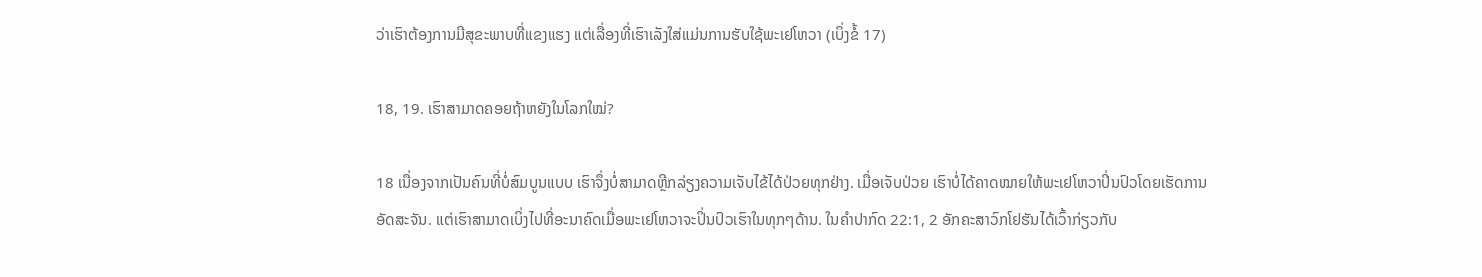ວ່າເຮົາຕ້ອງການມີສຸຂະພາບທີ່ແຂງແຮງ ແຕ່ເລື່ອງທີ່ເຮົາເລັງໃສ່ແມ່ນການຮັບໃຊ້ພະເຢໂຫວາ (ເບິ່ງຂໍ້ 17)

18, 19. ເຮົາສາມາດຄອຍຖ້າຫຍັງໃນໂລກໃໝ່?

18 ເນື່ອງຈາກເປັນຄົນທີ່ບໍ່ສົມບູນແບບ ເຮົາຈຶ່ງບໍ່ສາມາດຫຼີກລ່ຽງຄວາມເຈັບໄຂ້ໄດ້ປ່ວຍທຸກຢ່າງ. ເມື່ອເຈັບປ່ວຍ ເຮົາບໍ່ໄດ້ຄາດໝາຍໃຫ້ພະເຢໂຫວາປິ່ນປົວໂດຍເຮັດການອັດສະຈັນ. ແຕ່ເຮົາສາມາດເບິ່ງໄປທີ່ອະນາຄົດເມື່ອພະເຢໂຫວາຈະປິ່ນປົວເຮົາໃນທຸກໆດ້ານ. ໃນຄຳປາກົດ 22:1, 2 ອັກຄະສາວົກໂຢຮັນໄດ້ເວົ້າກ່ຽວກັບ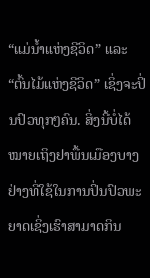“ແມ່ນໍ້າແຫ່ງຊີວິດ” ແລະ “ຕົ້ນໄມ້ແຫ່ງຊີວິດ” ເຊິ່ງຈະປິ່ນປົວທຸກໆຄົນ. ສິ່ງນີ້ບໍ່ໄດ້ໝາຍເຖິງຢາພື້ນເມືອງບາງຢ່າງທີ່ໃຊ້ໃນການປິ່ນປົວພະຍາດເຊິ່ງເຮົາສາມາດກິນ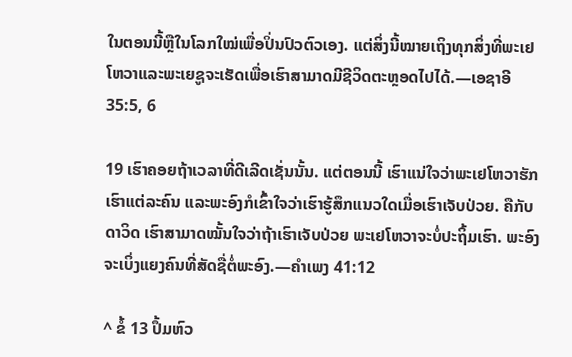ໃນຕອນນີ້ຫຼືໃນໂລກໃໝ່ເພື່ອປິ່ນປົວຕົວເອງ. ແຕ່ສິ່ງນີ້ໝາຍເຖິງທຸກສິ່ງທີ່ພະເຢໂຫວາແລະພະເຍຊູຈະເຮັດເພື່ອເຮົາສາມາດມີຊີວິດຕະຫຼອດໄປໄດ້.—ເອຊາອີ 35:5, 6

19 ເຮົາຄອຍຖ້າເວລາທີ່ດີເລີດເຊັ່ນນັ້ນ. ແຕ່ຕອນນີ້ ເຮົາແນ່ໃຈວ່າພະເຢໂຫວາຮັກເຮົາແຕ່ລະຄົນ ແລະພະອົງກໍເຂົ້າໃຈວ່າເຮົາຮູ້ສຶກແນວໃດເມື່ອເຮົາເຈັບປ່ວຍ. ຄືກັບດາວິດ ເຮົາສາມາດໝັ້ນໃຈວ່າຖ້າເຮົາເຈັບປ່ວຍ ພະເຢໂຫວາຈະບໍ່ປະຖິ້ມເຮົາ. ພະອົງຈະເບິ່ງແຍງຄົນທີ່ສັດຊື່ຕໍ່ພະອົງ.—ຄຳເພງ 41:12

^ ຂໍ້ 13 ປຶ້ມຫົວ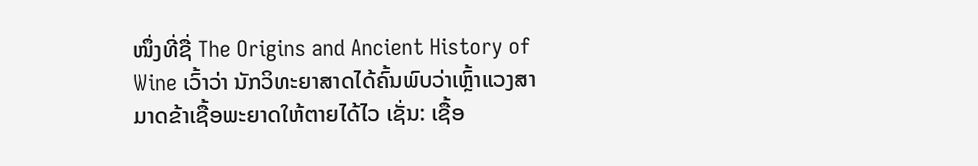ໜຶ່ງທີ່ຊື່ The Origins and Ancient History of Wine ເວົ້າວ່າ ນັກວິທະຍາສາດໄດ້ຄົ້ນພົບວ່າເຫຼົ້າແວງສາມາດຂ້າເຊື້ອພະຍາດໃຫ້ຕາຍໄດ້ໄວ ເຊັ່ນ: ເຊື້ອ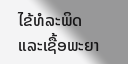ໄຂ້ທໍລະພິດແລະເຊື້ອພະຍາ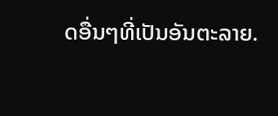ດອື່ນໆທີ່ເປັນອັນຕະລາຍ.